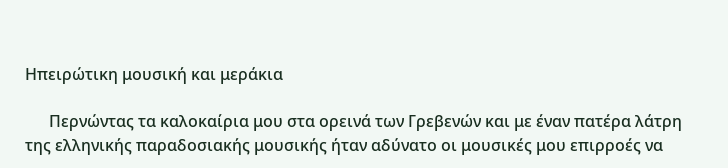Ηπειρώτικη μουσική και μεράκια

      Περνώντας τα καλοκαίρια μου στα ορεινά των Γρεβενών και με έναν πατέρα λάτρη της ελληνικής παραδοσιακής μουσικής ήταν αδύνατο οι μουσικές μου επιρροές να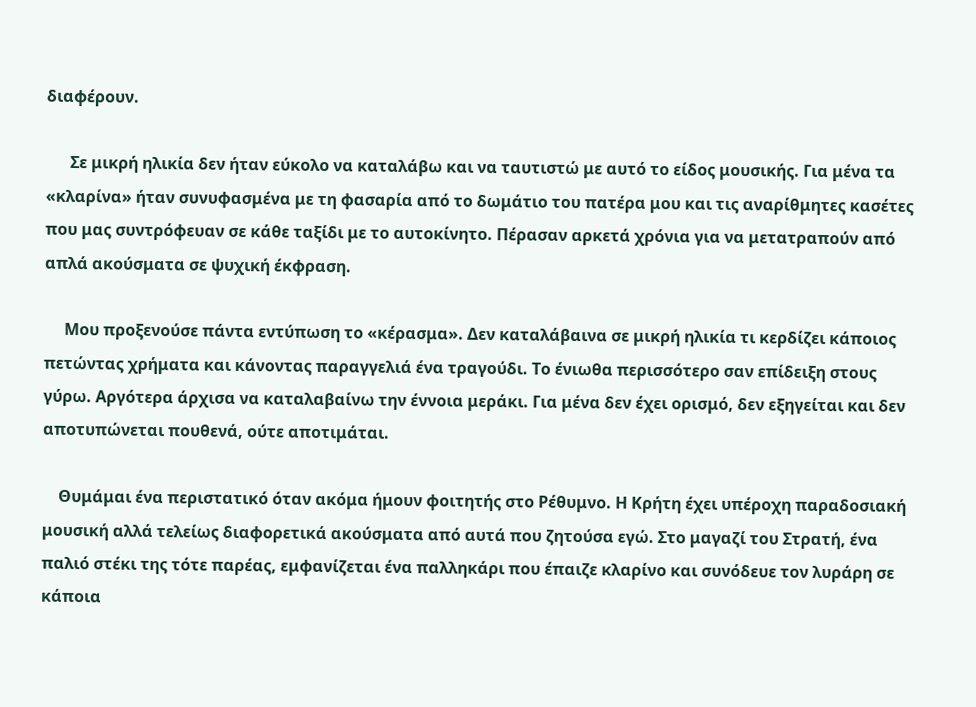διαφέρουν.

      Σε μικρή ηλικία δεν ήταν εύκολο να καταλάβω και να ταυτιστώ με αυτό το είδος μουσικής. Για μένα τα «κλαρίνα» ήταν συνυφασμένα με τη φασαρία από το δωμάτιο του πατέρα μου και τις αναρίθμητες κασέτες που μας συντρόφευαν σε κάθε ταξίδι με το αυτοκίνητο. Πέρασαν αρκετά χρόνια για να μετατραπούν από απλά ακούσματα σε ψυχική έκφραση.

     Μου προξενούσε πάντα εντύπωση το «κέρασμα». Δεν καταλάβαινα σε μικρή ηλικία τι κερδίζει κάποιος πετώντας χρήματα και κάνοντας παραγγελιά ένα τραγούδι. Το ένιωθα περισσότερο σαν επίδειξη στους γύρω. Αργότερα άρχισα να καταλαβαίνω την έννοια μεράκι. Για μένα δεν έχει ορισμό, δεν εξηγείται και δεν αποτυπώνεται πουθενά, ούτε αποτιμάται.

    Θυμάμαι ένα περιστατικό όταν ακόμα ήμουν φοιτητής στο Ρέθυμνο. Η Κρήτη έχει υπέροχη παραδοσιακή μουσική αλλά τελείως διαφορετικά ακούσματα από αυτά που ζητούσα εγώ. Στο μαγαζί του Στρατή, ένα παλιό στέκι της τότε παρέας, εμφανίζεται ένα παλληκάρι που έπαιζε κλαρίνο και συνόδευε τον λυράρη σε κάποια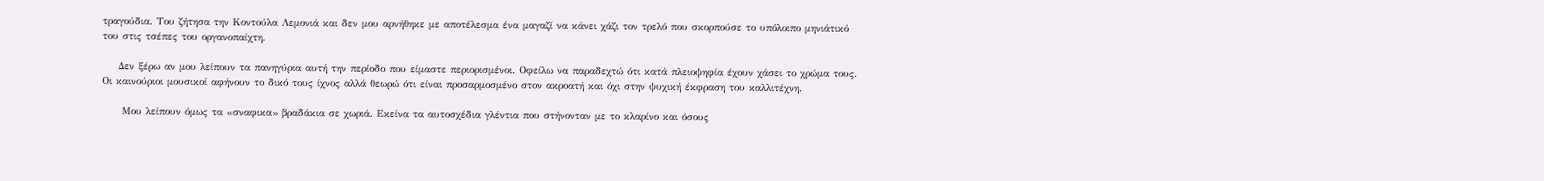τραγούδια. Του ζήτησα την Κοντούλα Λεμονιά και δεν μου αρνήθηκε με αποτέλεσμα ένα μαγαζί να κάνει χάζι τον τρελό που σκορπούσε το υπόλοιπο μηνιάτικό του στις τσέπες του οργανοπαίχτη.

    Δεν ξέρω αν μου λείπουν τα πανηγύρια αυτή την περίοδο που είμαστε περιορισμένοι. Οφείλω να παραδεχτώ ότι κατά πλειοψηφία έχουν χάσει το χρώμα τους. Οι καινούριοι μουσικοί αφήνουν το δικό τους ίχνος αλλά θεωρώ ότι είναι προσαρμοσμένο στον ακροατή και όχι στην ψυχική έκφραση του καλλιτέχνη.

     Μου λείπουν όμως τα «σναφικα» βραδάκια σε χωριά. Εκείνα τα αυτοσχέδια γλέντια που στήνονταν με το κλαρίνο και όσους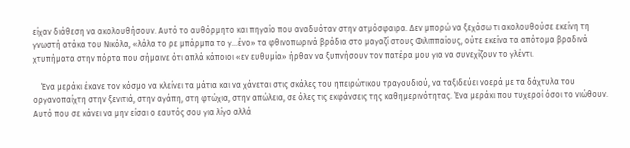είχαν διάθεση να ακολουθήσουν. Αυτό το αυθόρμητο και πηγαίο που αναδυόταν στην ατμόσφαιρα. Δεν μπορώ να ξεχάσω τι ακολουθούσε εκείνη τη γνωστή ατάκα του Νικόλα, «λάλα το ρε μπάρμπα το γ…ένο» τα φθινοπωρινά βράδια στο μαγαζί στους Φιλιππαίους, ούτε εκείνα τα απότομα βραδινά χτυπήματα στην πόρτα που σήμαινε ότι απλά κάποιοι «εν ευθυμία» ήρθαν να ξυπνήσουν τον πατέρα μου για να συνεχίζουν το γλέντι.

    Ένα μεράκι έκανε τον κόσμο να κλείνει τα μάτια και να χάνεται στις σκάλες του ηπειρώτικου τραγουδιού, να ταξιδεύει νοερά με τα δάχτυλα του οργανοπαίχτη στην ξενιτιά, στην αγάπη, στη φτώχια, στην απώλεια, σε όλες τις εκφάνσεις της καθημερινότητας. Ένα μεράκι που τυχεροί όσοι το νιώθουν. Αυτό που σε κάνει να μην είσαι ο εαυτός σου για λίγο αλλά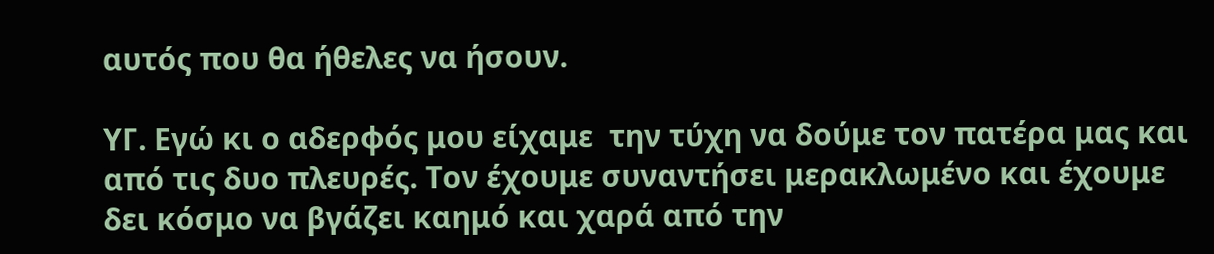αυτός που θα ήθελες να ήσουν.

ΥΓ. Εγώ κι ο αδερφός μου είχαμε  την τύχη να δούμε τον πατέρα μας και από τις δυο πλευρές. Τον έχουμε συναντήσει μερακλωμένο και έχουμε δει κόσμο να βγάζει καημό και χαρά από την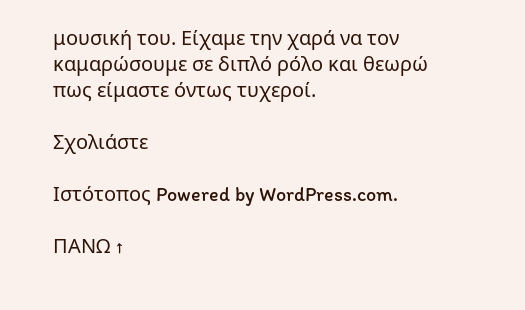μουσική του. Είχαμε την χαρά να τον καμαρώσουμε σε διπλό ρόλο και θεωρώ πως είμαστε όντως τυχεροί.

Σχολιάστε

Ιστότοπος Powered by WordPress.com.

ΠΑΝΩ ↑